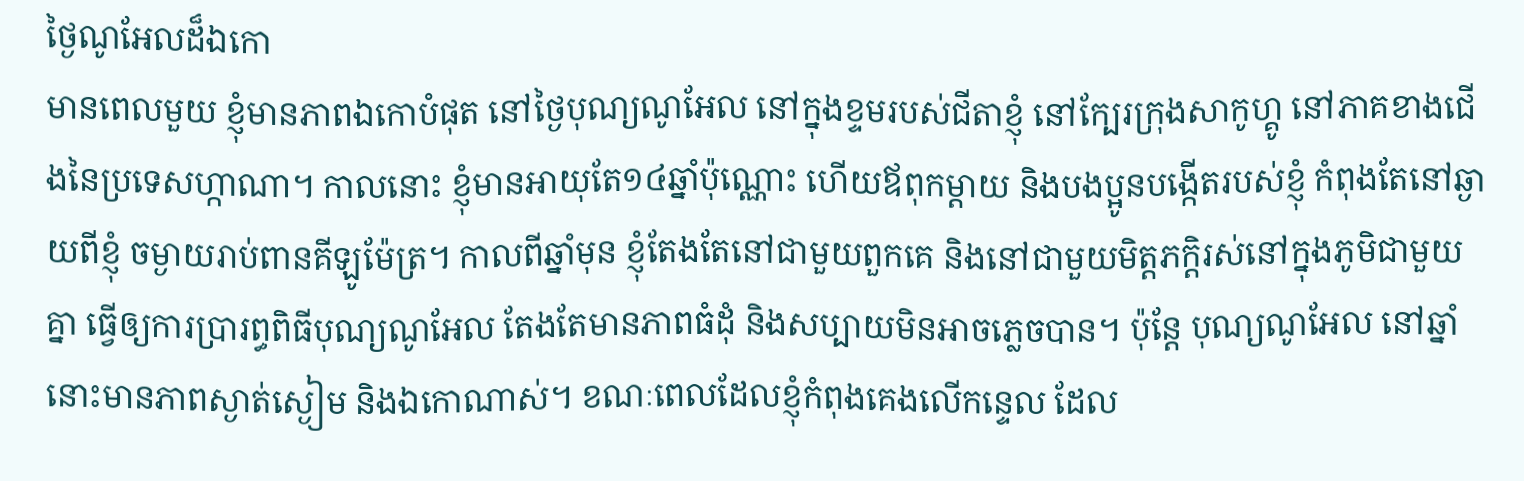ថ្ងៃណូអែលដ៏ឯកោ
មានពេលមួយ ខ្ញុំមានភាពឯកោបំផុត នៅថ្ងៃបុណ្យណូអែល នៅក្នុងខ្ទមរបស់ជីតាខ្ញុំ នៅក្បែរក្រុងសាកូហ្គូ នៅភាគខាងជើងនៃប្រទេសហ្កាណា។ កាលនោះ ខ្ញុំមានអាយុតែ១៤ឆ្នាំប៉ុណ្ណោះ ហើយឪពុកម្តាយ និងបងប្អូនបង្កើតរបស់ខ្ញុំ កំពុងតែនៅឆ្ងាយពីខ្ញុំ ចម្ងាយរាប់ពានគីឡូម៉ែត្រ។ កាលពីឆ្នាំមុន ខ្ញុំតែងតែនៅជាមួយពួកគេ និងនៅជាមួយមិត្តភក្តិរស់នៅក្នុងភូមិជាមួយគ្នា ធ្វើឲ្យការប្រារព្ធពិធីបុណ្យណូអែល តែងតែមានភាពធំដុំ និងសប្បាយមិនអាចភ្លេចបាន។ ប៉ុន្តែ បុណ្យណូអែល នៅឆ្នាំនោះមានភាពស្ងាត់ស្ងៀម និងឯកោណាស់។ ខណៈពេលដែលខ្ញុំកំពុងគេងលើកន្ទេល ដែល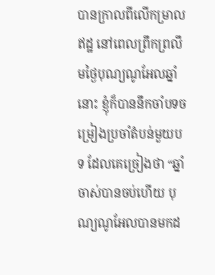បានក្រាលពីលើកម្រាលឥដ្ឋ នៅពេលព្រឹកព្រលឹមថ្ងៃបុណ្យណូអែលឆ្នាំនោះ ខ្ញុំក៏បាននឹកចាំបទចម្រៀងប្រចាំតំបន់មួយបទ ដែលគេច្រៀងថា “ឆ្នាំចាស់បានចប់ហើយ បុណ្យណូអែលបានមកដ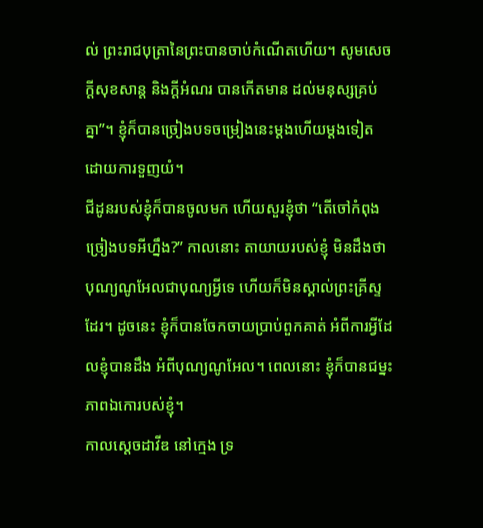ល់ ព្រះរាជបុត្រានៃព្រះបានចាប់កំណើតហើយ។ សូមសេចក្តីសុខសាន្ត និងក្តីអំណរ បានកើតមាន ដល់មនុស្សគ្រប់គ្នា”។ ខ្ញុំក៏បានច្រៀងបទចម្រៀងនេះម្តងហើយម្តងទៀត ដោយការទួញយំ។
ជីដូនរបស់ខ្ញុំក៏បានចូលមក ហើយសួរខ្ញុំថា “តើចៅកំពុងច្រៀងបទអីហ្នឹង?” កាលនោះ តាយាយរបស់ខ្ញុំ មិនដឹងថា បុណ្យណូអែលជាបុណ្យអ្វីទេ ហើយក៏មិនស្គាល់ព្រះគ្រីស្ទដែរ។ ដូចនេះ ខ្ញុំក៏បានចែកចាយប្រាប់ពួកគាត់ អំពីការអ្វីដែលខ្ញុំបានដឹង អំពីបុណ្យណូអែល។ ពេលនោះ ខ្ញុំក៏បានជម្នះភាពឯកោរបស់ខ្ញុំ។
កាលស្តេចដាវីឌ នៅក្មេង ទ្រ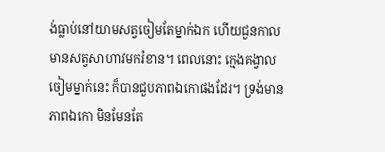ង់ធ្លាប់នៅយាមសត្វចៀមតែម្នាក់ឯក ហើយជួនកាលមានសត្វសាហាវមករំខាន។ ពេលនោះ ក្មេងគង្វាលចៀមម្នាក់នេះ ក៏បានជួបភាពឯកោផងដែរ។ ទ្រង់មានភាពឯកោ មិនមែនតែ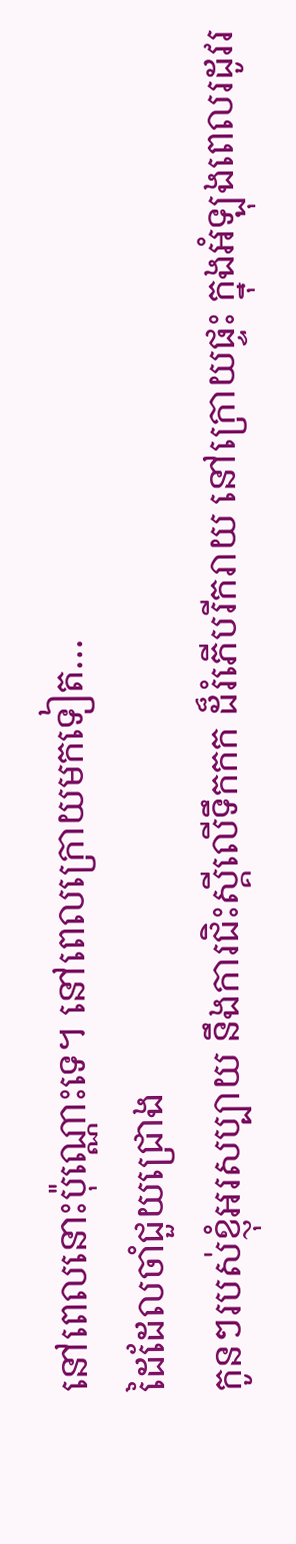នៅពេលនោះប៉ុណ្ណោះទេ។ នៅពេលក្រោយមកទៀត…
ដៃដែលចាំជួយជ្រោង
កូនៗរបស់ខ្ញុំអរសប្បាយ នឹងការជិះស្គីលើទឹកកក ដ៏រំភើបរីករាយ នៅក្រោយផ្ទះ ក្នុងអំឡុងពេលរដូវរ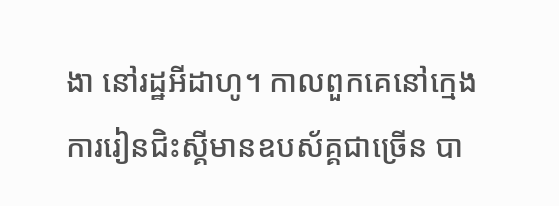ងា នៅរដ្ឋអីដាហូ។ កាលពួកគេនៅក្មេង ការរៀនជិះស្គីមានឧបស័គ្គជាច្រើន បា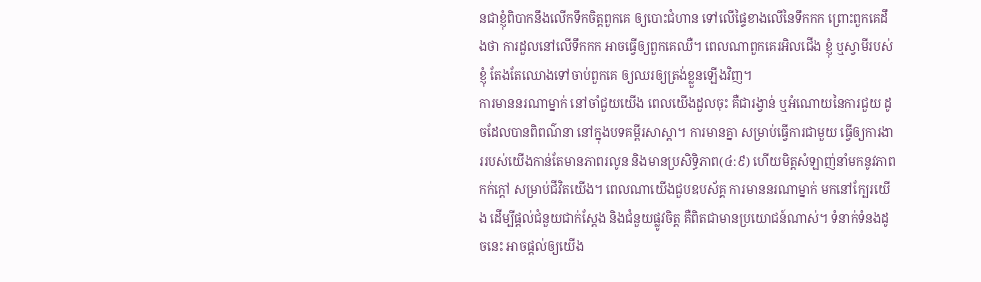នជាខ្ញុំពិបាកនឹងលើកទឹកចិត្តពួកគេ ឲ្យបោះជំហាន ទៅលើផ្ទៃខាងលើនៃទឹកកក ព្រោះពួកគេដឹងថា ការដួលនៅលើទឹកកក អាចធ្វើឲ្យពួកគេឈឺ។ ពេលណាពួកគេរអិលជើង ខ្ញុំ ឬស្វាមីរបស់ខ្ញុំ តែងតែឈោងទៅចាប់ពួកគេ ឲ្យឈរឲ្យត្រង់ខ្លួនឡើងវិញ។
ការមាននរណាម្នាក់ នៅចាំជួយយើង ពេលយើងដួលចុះ គឺជារង្វាន់ ឬអំណោយនៃការជួយ ដូចដែលបានពិពណ៌នា នៅក្នុងបទគម្ពីរសាស្តា។ ការមានគ្នា សម្រាប់ធ្វើការជាមួយ ធ្វើឲ្យការងាររបស់យើងកាន់តែមានភាពរលូន និងមានប្រសិទ្ធិភាព(៤:៩) ហើយមិត្តសំឡាញ់នាំមកនូវភាពកក់ក្តៅ សម្រាប់ជីវិតយើង។ ពេលណាយើងជួបឧបស័គ្គ ការមាននរណាម្នាក់ មកនៅក្បែរយើង ដើម្បីផ្តល់ជំនួយជាក់ស្តែង និងជំនួយផ្លូវចិត្ត គឺពិតជាមានប្រយោជន៍ណាស់។ ទំនាក់ទំនងដូចនេះ អាចផ្តល់ឲ្យយើង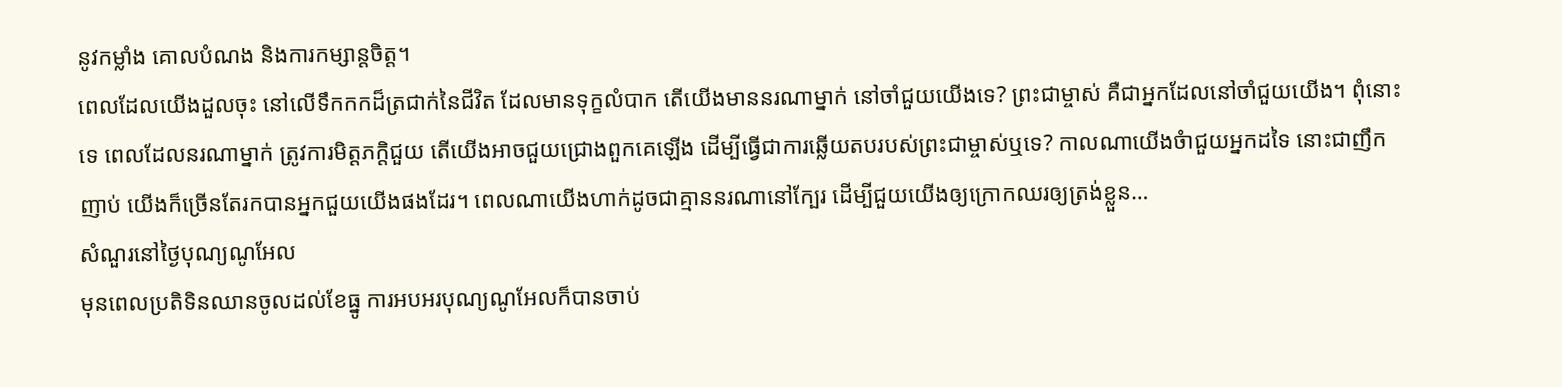នូវកម្លាំង គោលបំណង និងការកម្សាន្តចិត្ត។
ពេលដែលយើងដួលចុះ នៅលើទឹកកកដ៏ត្រជាក់នៃជីវិត ដែលមានទុក្ខលំបាក តើយើងមាននរណាម្នាក់ នៅចាំជួយយើងទេ? ព្រះជាម្ចាស់ គឺជាអ្នកដែលនៅចាំជួយយើង។ ពុំនោះទេ ពេលដែលនរណាម្នាក់ ត្រូវការមិត្តភក្តិជួយ តើយើងអាចជួយជ្រោងពួកគេឡើង ដើម្បីធ្វើជាការឆ្លើយតបរបស់ព្រះជាម្ចាស់ឬទេ? កាលណាយើងចំាជួយអ្នកដទៃ នោះជាញឹកញាប់ យើងក៏ច្រើនតែរកបានអ្នកជួយយើងផងដែរ។ ពេលណាយើងហាក់ដូចជាគ្មាននរណានៅក្បែរ ដើម្បីជួយយើងឲ្យក្រោកឈរឲ្យត្រង់ខ្លួន…
សំណួរនៅថ្ងៃបុណ្យណូអែល
មុនពេលប្រតិទិនឈានចូលដល់ខែធ្នូ ការអបអរបុណ្យណូអែលក៏បានចាប់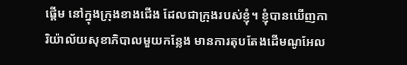ផ្តើម នៅក្នុងក្រុងខាងជើង ដែលជាក្រុងរបស់ខ្ញុំ។ ខ្ញុំបានឃើញការិយ៉ាល័យសុខាភិបាលមួយកន្លែង មានការតុបតែងដើមណូអែល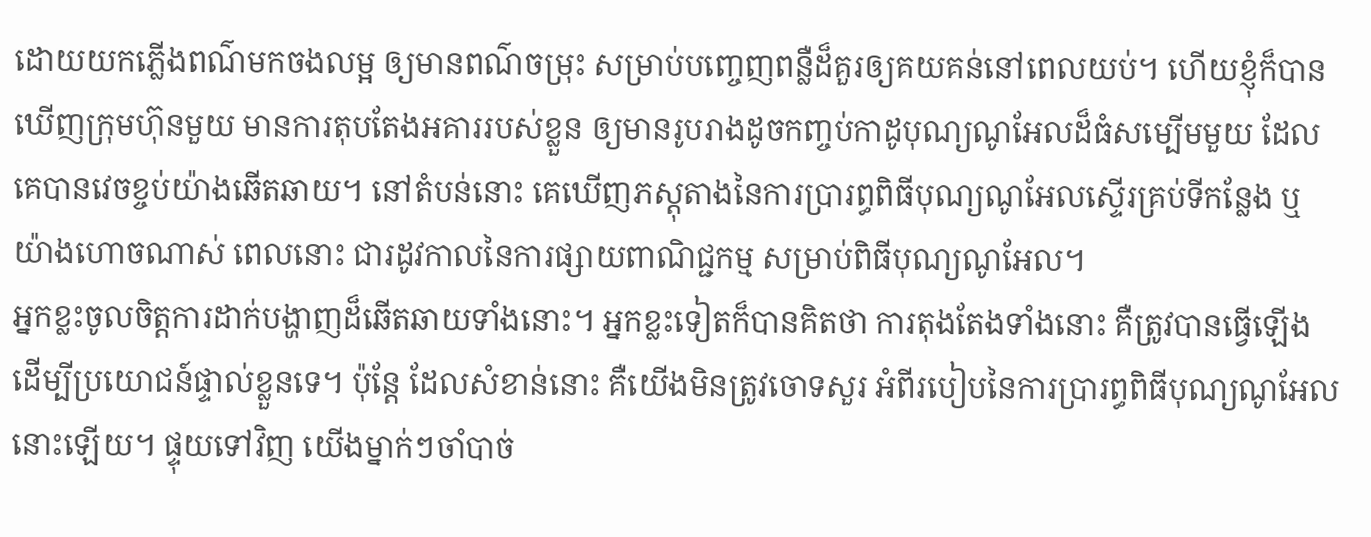ដោយយកភ្លើងពណ៌មកចងលម្អ ឲ្យមានពណ៌ចម្រុះ សម្រាប់បញ្ចេញពន្លឺដ៏គួរឲ្យគយគន់នៅពេលយប់។ ហើយខ្ញុំក៏បានឃើញក្រុមហ៊ុនមួយ មានការតុបតែងអគាររបស់ខ្លួន ឲ្យមានរូបរាងដូចកញ្ចប់កាដូបុណ្យណូអែលដ៏ធំសម្បើមមួយ ដែលគេបានវេចខ្ចប់យ៉ាងឆើតឆាយ។ នៅតំបន់នោះ គេឃើញភស្តុតាងនៃការប្រារព្ធពិធីបុណ្យណូអែលស្ទើរគ្រប់ទីកន្លែង ឬយ៉ាងហោចណាស់ ពេលនោះ ជារដូវកាលនៃការផ្សាយពាណិជ្ជកម្ម សម្រាប់ពិធីបុណ្យណូអែល។
អ្នកខ្លះចូលចិត្តការដាក់បង្ហាញដ៏ឆើតឆាយទាំងនោះ។ អ្នកខ្លះទៀតក៏បានគិតថា ការតុងតែងទាំងនោះ គឺត្រូវបានធ្វើឡើង ដើម្បីប្រយោជន៍ផ្ទាល់ខ្លួនទេ។ ប៉ុន្តែ ដែលសំខាន់នោះ គឺយើងមិនត្រូវចោទសួរ អំពីរបៀបនៃការប្រារព្ធពិធីបុណ្យណូអែលនោះឡើយ។ ផ្ទុយទៅវិញ យើងម្នាក់ៗចាំបាច់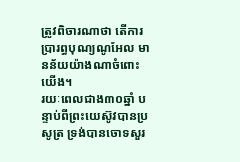ត្រូវពិចារណាថា តើការប្រារព្ធបុណ្យណូអែល មានន័យយ៉ាងណាចំពោះយើង។
រយៈពេលជាង៣០ឆ្នាំ បន្ទាប់ពីព្រះយេស៊ូវបានប្រសូត្រ ទ្រង់បានចោទសួរ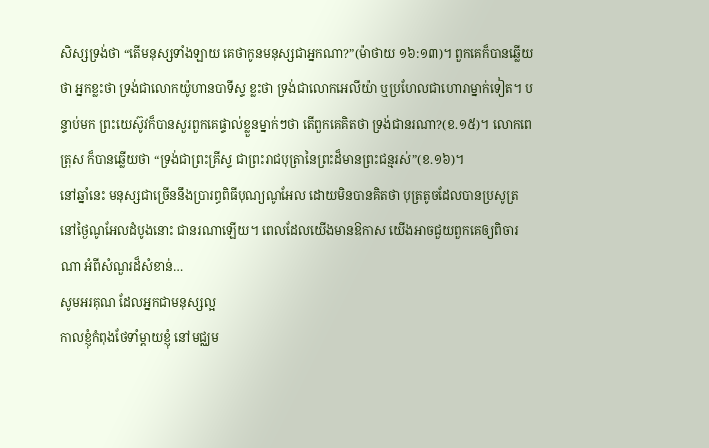សិស្សទ្រង់ថា “តើមនុស្សទាំងឡាយ គេថាកូនមនុស្សជាអ្នកណា?”(ម៉ាថាយ ១៦:១៣)។ ពួកគេក៏បានឆ្លើយថា អ្នកខ្លះថា ទ្រង់ជាលោកយ៉ូហានបាទីស្ទ ខ្លះថា ទ្រង់ជាលោកអេលីយ៉ា ឬប្រហែលជាហោរាម្នាក់ទៀត។ បន្ទាប់មក ព្រះយេស៊ូវក៏បានសួរពួកគេផ្ទាល់ខ្លួនម្នាក់ៗថា តើពួកគេគិតថា ទ្រង់ជានរណា?(ខ.១៥)។ លោកពេត្រុស ក៏បានឆ្លើយថា “ទ្រង់ជាព្រះគ្រីស្ទ ជាព្រះរាជបុត្រានៃព្រះដ៏មានព្រះជន្មរស់”(ខ.១៦)។
នៅឆ្នាំនេះ មនុស្សជាច្រើននឹងប្រារព្ធពិធីបុណ្យណូអែល ដោយមិនបានគិតថា បុត្រតូចដែលបានប្រសូត្រនៅថ្ងៃណូអែលដំបូងនោះ ជានរណាឡើយ។ ពេលដែលយើងមានឱកាស យើងអាចជួយពួកគេឲ្យពិចារណា អំពីសំណួរដ៏សំខាន់…
សូមអរគុណ ដែលអ្នកជាមនុស្សល្អ
កាលខ្ញុំកំពុងថែទាំម្តាយខ្ញុំ នៅមជ្ឈម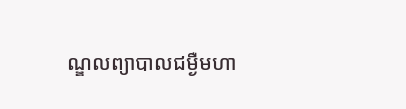ណ្ឌលព្យាបាលជម្ងឺមហា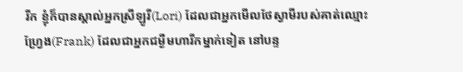រីក ខ្ញុំក៏បានស្គាល់អ្នកស្រីឡូរី(Lori) ដែលជាអ្នកមើលថែស្វាមីរបស់គាត់ឈ្មោះ ហ្វ្រែង(Frank) ដែលជាអ្នកជម្ងឺមហារីកម្នាក់ទៀត នៅបន្ទ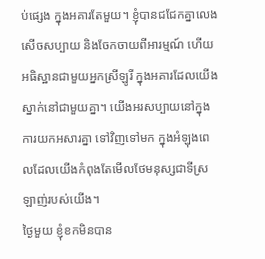ប់ផ្សេង ក្នុងអគារតែមួយ។ ខ្ញុំបានជជែកគ្នាលេង សើចសប្បាយ និងចែកចាយពីអារម្មណ៍ ហើយអធិស្ឋានជាមួយអ្នកស្រីឡូរី ក្នុងអគារដែលយើងស្នាក់នៅជាមួយគ្នា។ យើងអរសប្បាយនៅក្នុងការយកអសារគ្នា ទៅវិញទៅមក ក្នុងអំឡុងពេលដែលយើងកំពុងតែមើលថែមនុស្សជាទីស្រឡាញ់របស់យើង។
ថ្ងៃមួយ ខ្ញុំខកមិនបាន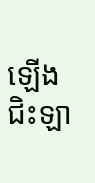ឡើងជិះឡា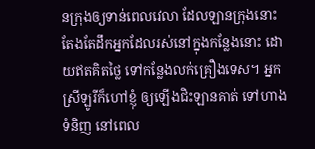នក្រុងឲ្យទាន់ពេលវេលា ដែលឡានក្រុងនោះ តែងតែដឹកអ្នកដែលរស់នៅក្នុងកន្លែងនោះ ដោយឥតគិតថ្លៃ ទៅកន្លែងលក់គ្រឿងទេស។ អ្នកស្រីឡូរីក៏ហៅខ្ញុំ ឲ្យឡើងជិះឡានគាត់ ទៅហាងទំនិញ នៅពេល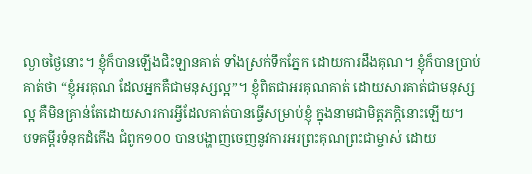ល្ងាចថ្ងៃនោះ។ ខ្ញុំក៏បានឡើងជិះឡានគាត់ ទាំងស្រក់ទឹកភ្នែក ដោយការដឹងគុណ។ ខ្ញុំក៏បានប្រាប់គាត់ថា “ខ្ញុំអរគុណ ដែលអ្នកគឺជាមនុស្សល្អ”។ ខ្ញុំពិតជាអរគុណគាត់ ដោយសារគាត់ជាមនុស្សល្អ គឺមិនគ្រាន់តែដោយសារការអ្វីដែលគាត់បានធ្វើសម្រាប់ខ្ញុំ ក្នុងនាមជាមិត្តភក្តិនោះឡើយ។
បទគម្ពីរទំនុកដំកើង ជំពូក១០០ បានបង្ហាញចេញនូវការអរព្រះគុណព្រះជាម្ចាស់ ដោយ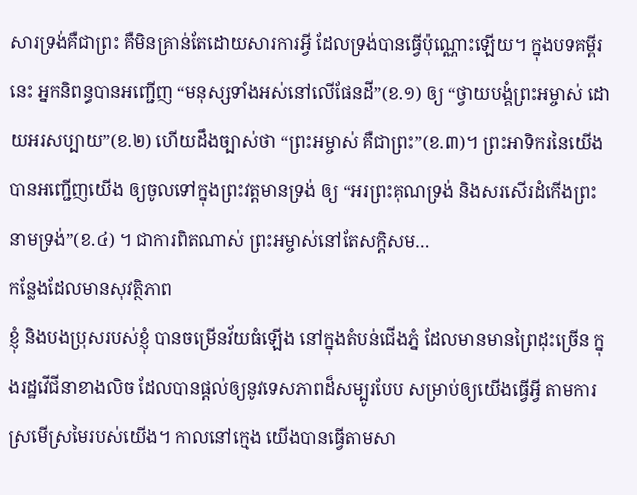សារទ្រង់គឺជាព្រះ គឺមិនគ្រាន់តែដោយសារការអ្វី ដែលទ្រង់បានធ្វើប៉ុណ្ណោះឡើយ។ ក្នុងបទគម្ពីរនេះ អ្នកនិពន្ធបានអញ្ជើញ “មនុស្សទាំងអស់នៅលើផែនដី”(ខ.១) ឲ្យ “ថ្វាយបង្គំព្រះអម្ចាស់ ដោយអរសប្បាយ”(ខ.២) ហើយដឹងច្បាស់ថា “ព្រះអម្ចាស់ គឺជាព្រះ”(ខ.៣)។ ព្រះអាទិករនៃយើង បានអញ្ជើញយើង ឲ្យចូលទៅក្នុងព្រះវត្តមានទ្រង់ ឲ្យ “អរព្រះគុណទ្រង់ និងសរសើរដំកើងព្រះនាមទ្រង់”(ខ.៤) ។ ជាការពិតណាស់ ព្រះអម្ចាស់នៅតែសក្តិសម…
កន្លែងដែលមានសុវត្ថិភាព
ខ្ញុំ និងបងប្រុសរបស់ខ្ញុំ បានចម្រើនវ័យធំឡើង នៅក្នុងតំបន់ជើងភ្នំ ដែលមានមានព្រៃដុះច្រើន ក្នុងរដ្ឋវើជីនាខាងលិច ដែលបានផ្តល់ឲ្យនូវទេសភាពដ៏សម្បូរបែប សម្រាប់ឲ្យយើងធ្វើអ្វី តាមការស្រមើស្រមៃរបស់យើង។ កាលនៅក្មេង យើងបានធ្វើតាមសា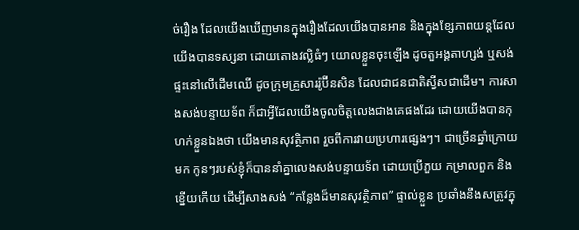ច់រឿង ដែលយើងឃើញមានក្នុងរឿងដែលយើងបានអាន និងក្នុងខ្សែភាពយន្តដែលយើងបានទស្សនា ដោយតោងវល្លិធំៗ យោលខ្លួនចុះឡើង ដូចតួអង្គតាហ្សង់ ឬសង់ផ្ទះនៅលើដើមឈើ ដូចក្រុមគ្រួសាររ៉ូប៊ីនសិន ដែលជាជនជាតិស្វីសជាដើម។ ការសាងសង់បន្ទាយទ័ព ក៏ជាអ្វីដែលយើងចូលចិត្តលេងជាងគេផងដែរ ដោយយើងបានកុហក់ខ្លួនឯងថា យើងមានសុវត្ថិភាព រួចពីការវាយប្រហារផ្សេងៗ។ ជាច្រើនឆ្នាំក្រោយមក កូនៗរបស់ខ្ញុំក៏បាននាំគ្នាលេងសង់បន្ទាយទ័ព ដោយប្រើភួយ កម្រាលពួក និងខ្នើយកើយ ដើម្បីសាងសង់ “កន្លែងដ៏មានសុវត្ថិភាព” ផ្ទាល់ខ្លួន ប្រឆាំងនឹងសត្រូវក្នុ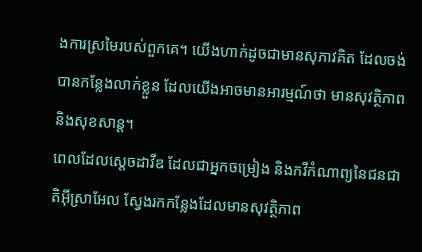ងការស្រមៃរបស់ពួកគេ។ យើងហាក់ដូចជាមានសុភាវគិត ដែលចង់បានកន្លែងលាក់ខ្លួន ដែលយើងអាចមានអារម្មណ៍ថា មានសុវត្ថិភាព និងសុខសាន្ត។
ពេលដែលស្តេចដាវីឌ ដែលជាអ្នកចម្រៀង និងកវីកំណាព្យនៃជនជាតិអ៊ីស្រាអែល ស្វែងរកកន្លែងដែលមានសុវត្ថិភាព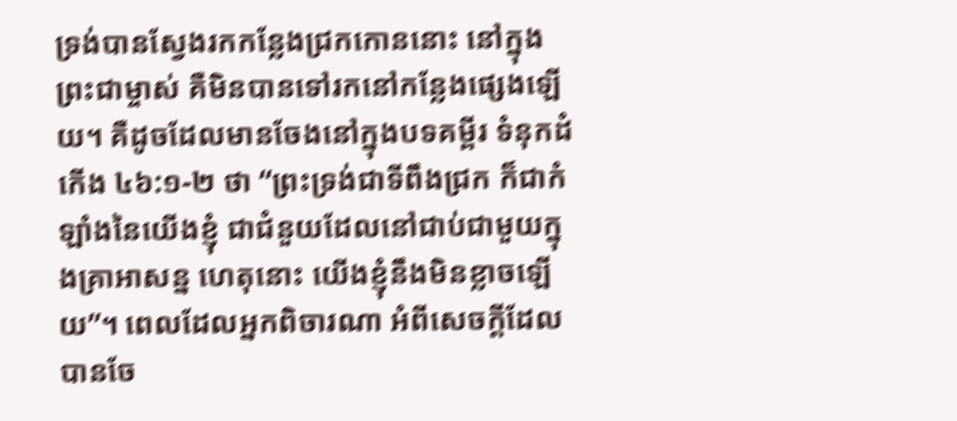ទ្រង់បានស្វែងរកកន្លែងជ្រកកោននោះ នៅក្នុងព្រះជាម្ចាស់ គឺមិនបានទៅរកនៅកន្លែងផ្សេងឡើយ។ គឺដូចដែលមានចែងនៅក្នុងបទគម្ពីរ ទំនុកដំកើង ៤៦:១-២ ថា “ព្រះទ្រង់ជាទីពឹងជ្រក ក៏ជាកំឡាំងនៃយើងខ្ញុំ ជាជំនួយដែលនៅជាប់ជាមួយក្នុងគ្រាអាសន្ន ហេតុនោះ យើងខ្ញុំនឹងមិនខ្លាចឡើយ”។ ពេលដែលអ្នកពិចារណា អំពីសេចក្តីដែលបានចែ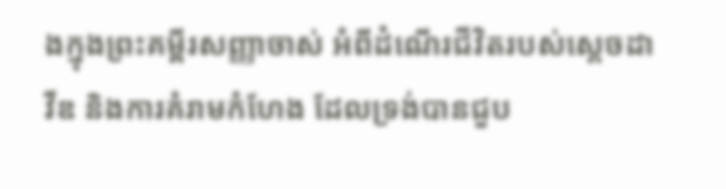ងក្នុងព្រះគម្ពីរសញ្ញាចាស់ អំពីដំណើរជីវិតរបស់ស្តេចដាវីឌ និងការគំរាមកំហែង ដែលទ្រង់បានជួប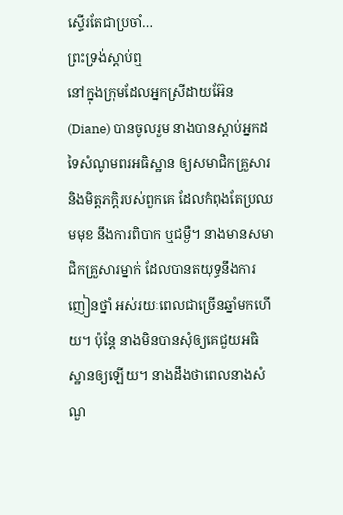ស្ទើរតែជាប្រចាំ…
ព្រះទ្រង់ស្តាប់ឮ
នៅក្នុងក្រុមដែលអ្នកស្រីដាយអ៊ែន(Diane) បានចូលរួម នាងបានស្តាប់អ្នកដទៃសំណូមពរអធិស្ឋាន ឲ្យសមាជិកគ្រួសារ និងមិត្តភក្តិរបស់ពួកគេ ដែលកំពុងតែប្រឈមមុខ នឹងការពិបាក ឬជម្ងឺ។ នាងមានសមាជិកគ្រួសារម្នាក់ ដែលបានតយុទ្ធនឹងការញៀនថ្នាំ អស់រយៈពេលជាច្រើនឆ្នាំមកហើយ។ ប៉ុន្តែ នាងមិនបានសុំឲ្យគេជួយអធិស្ឋានឲ្យឡើយ។ នាងដឹងថាពេលនាងសំណួ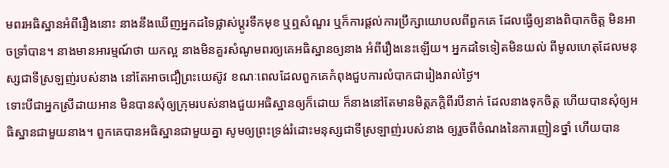មពរអធិស្ឋានអំពីរឿងនោះ នាងនឹងឃើញអ្នកដទៃផ្លាស់ប្តូរទឹកមុខ ឬឮសំណួរ ឬក៏ការផ្តល់ការប្រឹក្សាយោបលពីពួកគេ ដែលធ្វើឲ្យនាងពិបាកចិត្ត មិនអាចទ្រាំបាន។ នាងមានអារម្មណ៍ថា យកល្អ នាងមិនគួរសំណូមពរឲ្យគេអធិស្ឋានឲ្យនាង អំពីរឿងនេះឡើយ។ អ្នកដទៃទៀតមិនយល់ ពីមូលហេតុដែលមនុស្សជាទីស្រឡញ់របស់នាង នៅតែអាចជឿព្រះយេស៊ូវ ខណៈពេលដែលពួកគេកំពុងជួបការលំបាកជារៀងរាល់ថ្ងៃ។
ទោះបីជាអ្នកស្រីដាយអាន មិនបានសុំឲ្យក្រុមរបស់នាងជួយអធិស្ឋានឲ្យក៏ដោយ ក៏នាងនៅតែមានមិត្តភក្តិពីរបីនាក់ ដែលនាងទុកចិត្ត ហើយបានសុំឲ្យអធិស្ឋានជាមួយនាង។ ពួកគេបានអធិស្ឋានជាមួយគ្នា សូមឲ្យព្រះទ្រង់រំដោះមនុស្សជាទីស្រឡាញ់របស់នាង ឲ្យរួចពីចំណងនៃការញៀនថ្នាំ ហើយបាន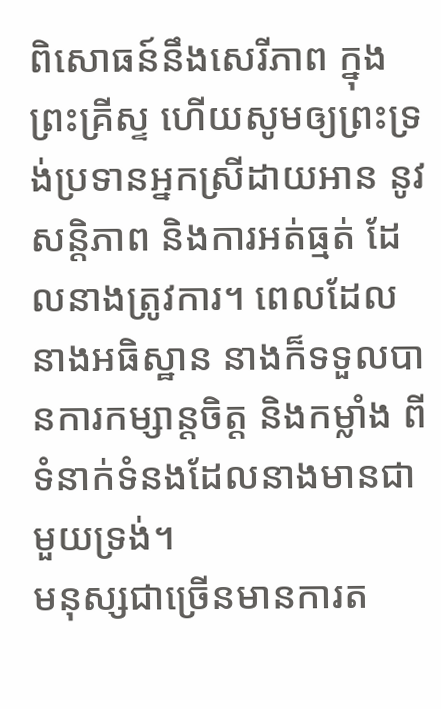ពិសោធន៍នឹងសេរីភាព ក្នុងព្រះគ្រីស្ទ ហើយសូមឲ្យព្រះទ្រង់ប្រទានអ្នកស្រីដាយអាន នូវសន្តិភាព និងការអត់ធ្មត់ ដែលនាងត្រូវការ។ ពេលដែលនាងអធិស្ឋាន នាងក៏ទទួលបានការកម្សាន្តចិត្ត និងកម្លាំង ពីទំនាក់ទំនងដែលនាងមានជាមួយទ្រង់។
មនុស្សជាច្រើនមានការត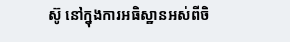ស៊ូ នៅក្នុងការអធិស្ឋានអស់ពីចិ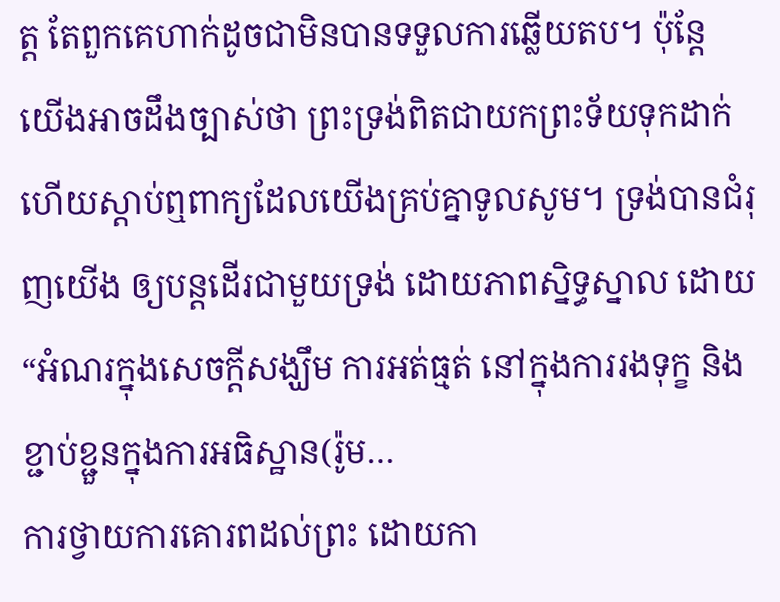ត្ត តែពួកគេហាក់ដូចជាមិនបានទទួលការឆ្លើយតប។ ប៉ុន្តែ យើងអាចដឹងច្បាស់ថា ព្រះទ្រង់ពិតជាយកព្រះទ័យទុកដាក់ ហើយស្តាប់ឮពាក្យដែលយើងគ្រប់គ្នាទូលសូម។ ទ្រង់បានជំរុញយើង ឲ្យបន្តដើរជាមួយទ្រង់ ដោយភាពស្និទ្ធស្នាល ដោយ “អំណរក្នុងសេចក្តីសង្ឃឹម ការអត់ធ្មត់ នៅក្នុងការរងទុក្ខ និងខ្ជាប់ខ្ជួនក្នុងការអធិស្ឋាន(រ៉ូម…
ការថ្វាយការគោរពដល់ព្រះ ដោយកា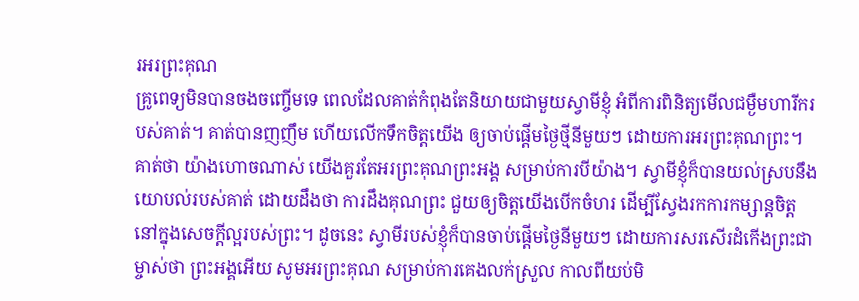រអរព្រះគុណ
គ្រូពេទ្យមិនបានចងចញ្ចើមទេ ពេលដែលគាត់កំពុងតែនិយាយជាមួយស្វាមីខ្ញុំ អំពីការពិនិត្យមើលជម្ងឺមហារីករបស់គាត់។ គាត់បានញញឹម ហើយលើកទឹកចិត្តយើង ឲ្យចាប់ផ្តើមថ្ងៃថ្មីនីមួយៗ ដោយការអរព្រះគុណព្រះ។ គាត់ថា យ៉ាងហោចណាស់ យើងគួរតែអរព្រះគុណព្រះអង្គ សម្រាប់ការបីយ៉ាង។ ស្វាមីខ្ញុំក៏បានយល់ស្របនឹងយោបល់របស់គាត់ ដោយដឹងថា ការដឹងគុណព្រះ ជួយឲ្យចិត្តយើងបើកចំហរ ដើម្បីស្វែងរកការកម្សាន្តចិត្ត នៅក្នុងសេចក្តីល្អរបស់ព្រះ។ ដូចនេះ ស្វាមីរបស់ខ្ញុំក៏បានចាប់ផ្តើមថ្ងៃនីមួយៗ ដោយការសរសើរដំកើងព្រះជាម្ចាស់ថា ព្រះអង្គអើយ សូមអរព្រះគុណ សម្រាប់ការគេងលក់ស្រួល កាលពីយប់មិ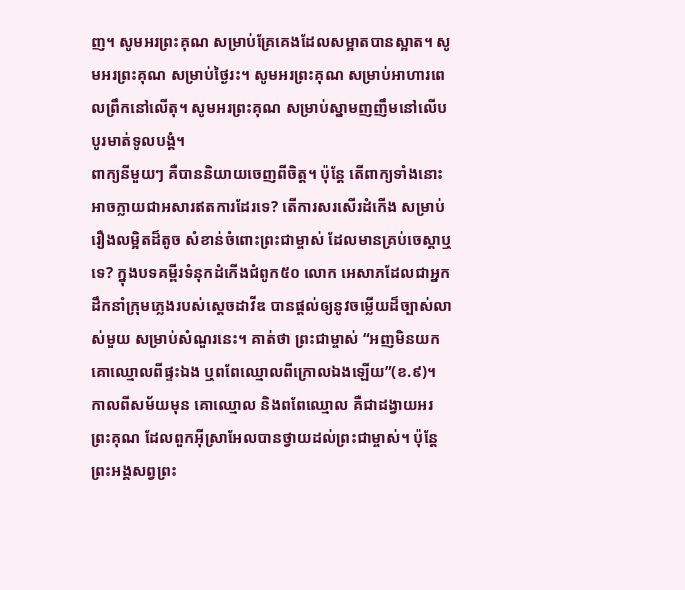ញ។ សូមអរព្រះគុណ សម្រាប់គ្រែគេងដែលសម្អាតបានស្អាត។ សូមអរព្រះគុណ សម្រាប់ថ្ងៃរះ។ សូមអរព្រះគុណ សម្រាប់អាហារពេលព្រឹកនៅលើតុ។ សូមអរព្រះគុណ សម្រាប់ស្នាមញញឹមនៅលើបបូរមាត់ទូលបង្គំ។
ពាក្យនីមួយៗ គឺបាននិយាយចេញពីចិត្ត។ ប៉ុន្តែ តើពាក្យទាំងនោះ អាចក្លាយជាអសារឥតការដែរទេ? តើការសរសើរដំកើង សម្រាប់រឿងលម្អិតដ៏តូច សំខាន់ចំពោះព្រះជាម្ចាស់ ដែលមានគ្រប់ចេស្តាឬទេ? ក្នុងបទគម្ពីរទំនុកដំកើងជំពូក៥០ លោក អេសាភដែលជាអ្នកដឹកនាំក្រុមភ្លេងរបស់ស្តេចដាវីឌ បានផ្តល់ឲ្យនូវចម្លើយដ៏ច្បាស់លាស់មួយ សម្រាប់សំណួរនេះ។ គាត់ថា ព្រះជាម្ចាស់ “អញមិនយកគោឈ្មោលពីផ្ទះឯង ឬពពែឈ្មោលពីក្រោលឯងឡើយ”(ខ.៩)។ កាលពីសម័យមុន គោឈ្មោល និងពពែឈ្មោល គឺជាដង្វាយអរព្រះគុណ ដែលពួកអ៊ីស្រាអែលបានថ្វាយដល់ព្រះជាម្ចាស់។ ប៉ុន្តែ ព្រះអង្គសព្វព្រះ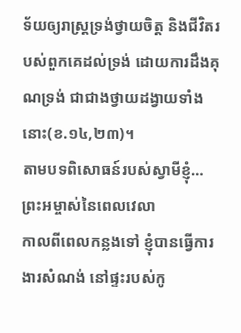ទ័យឲ្យរាស្រ្តទ្រង់ថ្វាយចិត្ត និងជីវិតរបស់ពួកគេដល់ទ្រង់ ដោយការដឹងគុណទ្រង់ ជាជាងថ្វាយដង្វាយទាំងនោះ(ខ.១៤,២៣)។
តាមបទពិសោធន៍របស់ស្វាមីខ្ញុំ…
ព្រះអម្ចាស់នៃពេលវេលា
កាលពីពេលកន្លងទៅ ខ្ញុំបានធ្វើការងារសំណង់ នៅផ្ទះរបស់កូ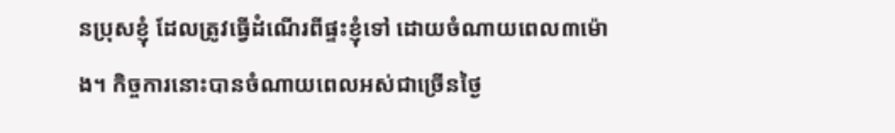នប្រុសខ្ញុំ ដែលត្រូវធ្វើដំណើរពីផ្ទះខ្ញុំទៅ ដោយចំណាយពេល៣ម៉ោង។ កិច្ចការនោះបានចំណាយពេលអស់ជាច្រើនថ្ងៃ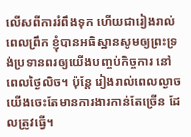លើសពីការរំពឹងទុក ហើយជារៀងរាល់ពេលព្រឹក ខ្ញុំបានអធិស្ឋានសូមឲ្យព្រះទ្រង់ប្រទានពរឲ្យយើងបញ្ចប់កិច្ចការ នៅពេលថ្ងៃលិច។ ប៉ុន្តែ រៀងរាល់ពេលល្ងាច យើងចេះតែមានការងារកាន់តែច្រើន ដែលត្រូវធ្វើ។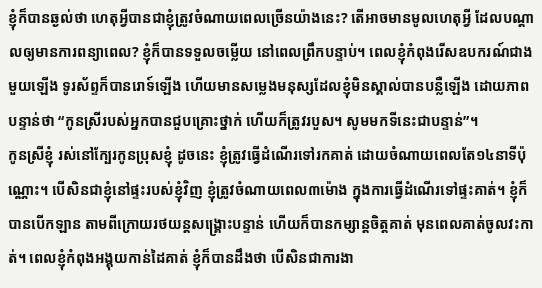ខ្ញុំក៏បានឆ្ងល់ថា ហេតុអ្វីបានជាខ្ញុំត្រូវចំណាយពេលច្រើនយ៉ាងនេះ? តើអាចមានមូលហេតុអ្វី ដែលបណ្តាលឲ្យមានការពន្យាពេល? ខ្ញុំក៏បានទទួលចម្លើយ នៅពេលព្រឹកបន្ទាប់។ ពេលខ្ញុំកំពុងរើសឧបករណ៍ជាងមួយឡើង ទូរស័ព្ទក៏បានរោទ៍ឡើង ហើយមានសម្លេងមនុស្សដែលខ្ញុំមិនស្គាល់បានបន្លឺឡើង ដោយភាពបន្ទាន់ថា “កូនស្រីរបស់អ្នកបានជួបគ្រោះថ្នាក់ ហើយក៏ត្រូវរបួស។ សូមមកទីនេះជាបន្ទាន់”។
កូនស្រីខ្ញុំ រស់នៅក្បែរកូនប្រុសខ្ញុំ ដូចនេះ ខ្ញុំត្រូវធ្វើដំណើរទៅរកគាត់ ដោយចំណាយពេលតែ១៤នាទីប៉ុណ្ណោះ។ បើសិនជាខ្ញុំនៅផ្ទះរបស់ខ្ញុំវិញ ខ្ញុំត្រូវចំណាយពេល៣ម៉ោង ក្នុងការធ្វើដំណើរទៅផ្ទះគាត់។ ខ្ញុំក៏បានបើកឡាន តាមពីក្រោយរថយន្តសង្រ្គោះបន្ទាន់ ហើយក៏បានកម្សាន្តចិត្តគាត់ មុនពេលគាត់ចូលវះកាត់។ ពេលខ្ញុំកំពុងអង្គុយកាន់ដៃគាត់ ខ្ញុំក៏បានដឹងថា បើសិនជាការងា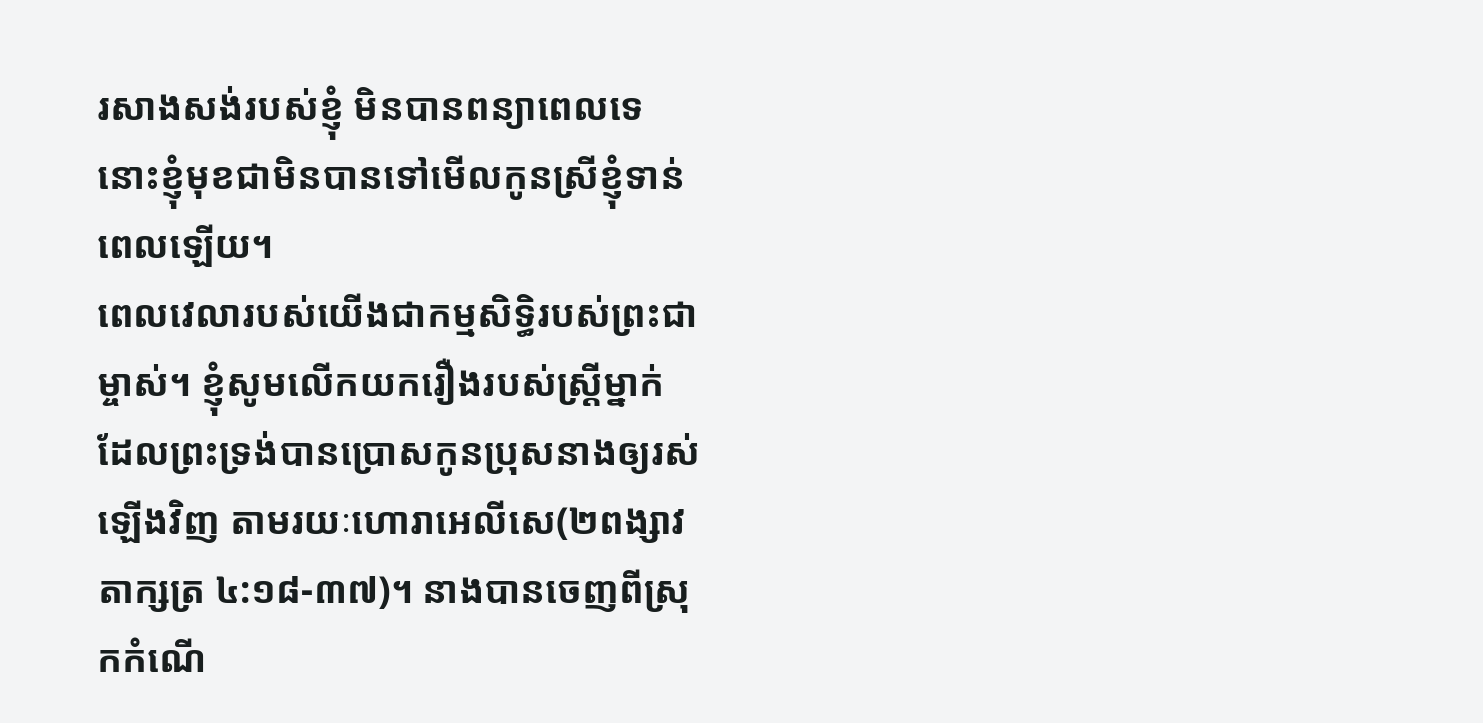រសាងសង់របស់ខ្ញុំ មិនបានពន្យាពេលទេ នោះខ្ញុំមុខជាមិនបានទៅមើលកូនស្រីខ្ញុំទាន់ពេលឡើយ។
ពេលវេលារបស់យើងជាកម្មសិទ្ធិរបស់ព្រះជាម្ចាស់។ ខ្ញុំសូមលើកយករឿងរបស់ស្រ្តីម្នាក់ ដែលព្រះទ្រង់បានប្រោសកូនប្រុសនាងឲ្យរស់ឡើងវិញ តាមរយៈហោរាអេលីសេ(២ពង្សាវតាក្សត្រ ៤:១៨-៣៧)។ នាងបានចេញពីស្រុកកំណើ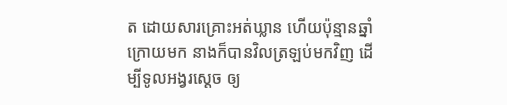ត ដោយសារគ្រោះអត់ឃ្លាន ហើយប៉ុន្មានឆ្នាំក្រោយមក នាងក៏បានវិលត្រឡប់មកវិញ ដើម្បីទូលអង្វរស្តេច ឲ្យ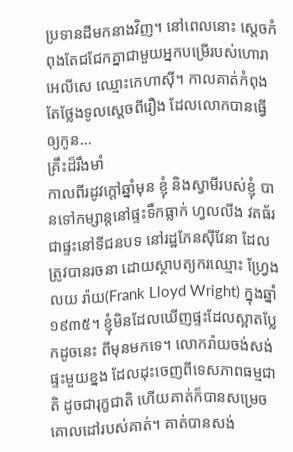ប្រទានដីមកនាងវិញ។ នៅពេលនោះ ស្តេចកំពុងតែជជែកគ្នាជាមួយអ្នកបម្រើរបស់ហោរាអេលីសេ ឈ្មោះកេហាស៊ី។ កាលគាត់កំពុងតែថ្លែងទូលស្តេចពីរឿង ដែលលោកបានធ្វើឲ្យកូន…
គ្រឹះដ៏រឹងមាំ
កាលពីរដូវក្តៅឆ្នាំមុន ខ្ញុំ និងស្វាមីរបស់ខ្ញុំ បានទៅកម្សាន្តនៅផ្ទះទឹកធ្លាក់ ហ្វលលីង វតធ័រ ជាផ្ទះនៅទីជនបទ នៅរដ្ឋភែនស៊ីវែនា ដែលត្រូវបានរចនា ដោយស្ថាបត្យករឈ្មោះ ហ្វ្រែង លយ រ៉ាយ(Frank Lloyd Wright) ក្នុងឆ្នាំ ១៩៣៥។ ខ្ញុំមិនដែលឃើញផ្ទះដែលស្អាតប្លែកដូចនេះ ពីមុនមកទេ។ លោករ៉ាយចង់សង់ផ្ទះមួយខ្នង ដែលដុះចេញពីទេសភាពធម្មជាតិ ដូចជារុក្ខជាតិ ហើយគាត់ក៏បានសម្រេចគោលដៅរបស់គាត់។ គាត់បានសង់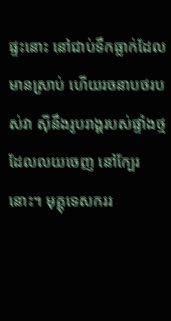ផ្ទះនោះ នៅជាប់ទឹកធ្លាក់ដែលមានស្រាប់ ហើយរចនាបថរបស់វា ស៊ីនឹងរូបរាង្គរបស់ផ្ទាំងថ្ម ដែលលយចេញ នៅក្បែរនោះ។ មុគ្គុទេសកររ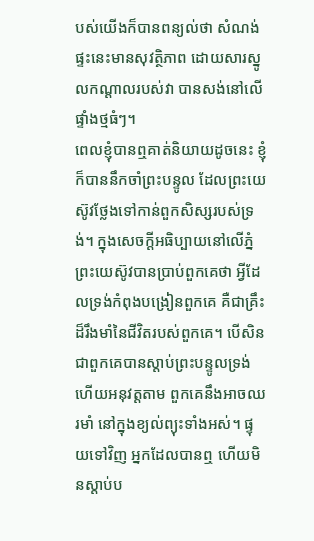បស់យើងក៏បានពន្យល់ថា សំណង់ផ្ទះនេះមានសុវត្ថិភាព ដោយសារស្នូលកណ្តាលរបស់វា បានសង់នៅលើផ្ទាំងថ្មធំៗ។
ពេលខ្ញុំបានឮគាត់និយាយដូចនេះ ខ្ញុំក៏បាននឹកចាំព្រះបន្ទូល ដែលព្រះយេស៊ូវថ្លែងទៅកាន់ពួកសិស្សរបស់ទ្រង់។ ក្នុងសេចក្តីអធិប្បាយនៅលើភ្នំ ព្រះយេស៊ូវបានប្រាប់ពួកគេថា អ្វីដែលទ្រង់កំពុងបង្រៀនពួកគេ គឺជាគ្រឹះដ៏រឹងមាំនៃជីវិតរបស់ពួកគេ។ បើសិនជាពួកគេបានស្តាប់ព្រះបន្ទូលទ្រង់ ហើយអនុវត្តតាម ពួកគេនឹងអាចឈរមាំ នៅក្នុងខ្យល់ព្យុះទាំងអស់។ ផ្ទុយទៅវិញ អ្នកដែលបានឮ ហើយមិនស្តាប់ប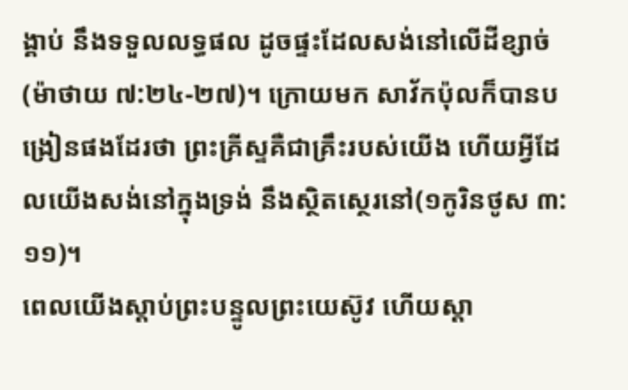ង្គាប់ នឹងទទួលលទ្ធផល ដូចផ្ទះដែលសង់នៅលើដីខ្សាច់(ម៉ាថាយ ៧:២៤-២៧)។ ក្រោយមក សាវ័កប៉ុលក៏បានបង្រៀនផងដែរថា ព្រះគ្រីស្ទគឺជាគ្រឹះរបស់យើង ហើយអ្វីដែលយើងសង់នៅក្នុងទ្រង់ នឹងស្ថិតស្ថេរនៅ(១កូរិនថូស ៣:១១)។
ពេលយើងស្តាប់ព្រះបន្ទូលព្រះយេស៊ូវ ហើយស្តា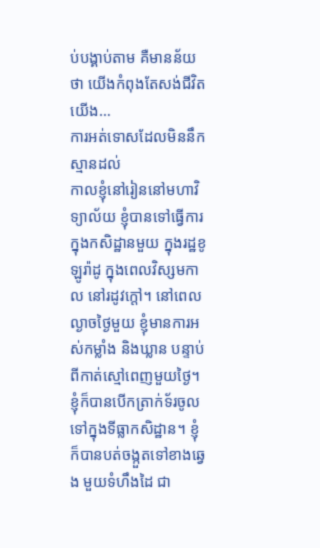ប់បង្គាប់តាម គឺមានន័យថា យើងកំពុងតែសង់ជីវិតយើង…
ការអត់ទោសដែលមិននឹកស្មានដល់
កាលខ្ញុំនៅរៀននៅមហាវិទ្យាល័យ ខ្ញុំបានទៅធ្វើការ ក្នុងកសិដ្ឋានមួយ ក្នុងរដ្ឋខូឡូរ៉ាដូ ក្នុងពេលវិស្សមកាល នៅរដូវក្តៅ។ នៅពេលល្ងាចថ្ងៃមួយ ខ្ញុំមានការអស់កម្លាំង និងឃ្លាន បន្ទាប់ពីកាត់ស្មៅពេញមួយថ្ងៃ។ ខ្ញុំក៏បានបើកត្រាក់ទ័រចូលទៅក្នុងទីធ្លាកសិដ្ឋាន។ ខ្ញុំក៏បានបត់ចង្កួតទៅខាងឆ្វេង មួយទំហឹងដៃ ជា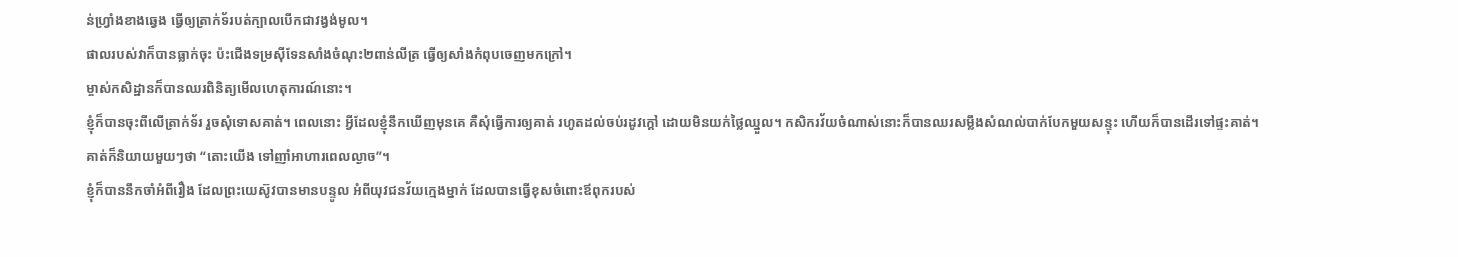ន់ហ្វ្រាំងខាងឆ្វេង ធ្វើឲ្យត្រាក់ទ័របត់ក្បាលបើកជាវង្វង់មូល។
ផាលរបស់វាក៏បានធ្លាក់ចុះ ប៉ះជើងទម្រស៊ីទែនសាំងចំណុះ២ពាន់លីត្រ ធ្វើឲ្យសាំងកំពុបចេញមកក្រៅ។
ម្ចាស់កសិដ្ឋានក៏បានឈរពិនិត្យមើលហេតុការណ៍នោះ។
ខ្ញុំក៏បានចុះពីលើត្រាក់ទ័រ រួចសុំទោសគាត់។ ពេលនោះ អ្វីដែលខ្ញុំនឹកឃើញមុនគេ គឺសុំធ្វើការឲ្យគាត់ រហូតដល់ចប់រដូវក្តៅ ដោយមិនយក់ថ្លៃឈ្នួល។ កសិករវ័យចំណាស់នោះក៏បានឈរសម្លឹងសំណល់បាក់បែកមួយសន្ទុះ ហើយក៏បានដើរទៅផ្ទះគាត់។ គាត់ក៏និយាយមួយៗថា “តោះយើង ទៅញាំអាហារពេលល្ងាច”។
ខ្ញុំក៏បាននឹកចាំអំពីរឿង ដែលព្រះយេស៊ូវបានមានបន្ទូល អំពីយុវជនវ័យក្មេងម្នាក់ ដែលបានធ្វើខុសចំពោះឪពុករបស់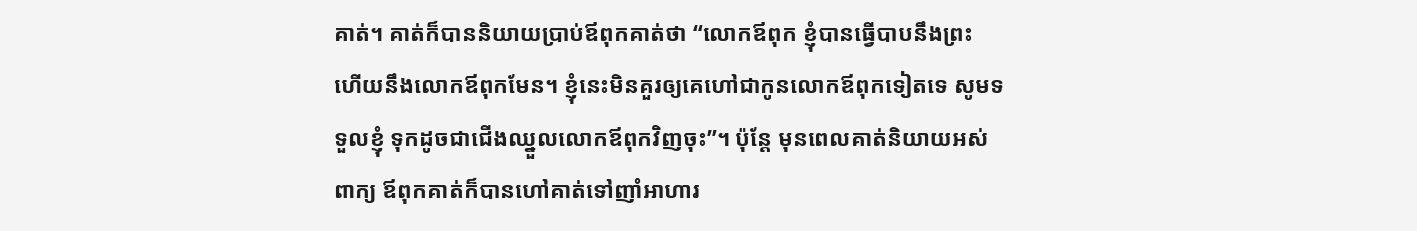គាត់។ គាត់ក៏បាននិយាយប្រាប់ឪពុកគាត់ថា “លោកឪពុក ខ្ញុំបានធ្វើបាបនឹងព្រះ ហើយនឹងលោកឪពុកមែន។ ខ្ញុំនេះមិនគួរឲ្យគេហៅជាកូនលោកឪពុកទៀតទេ សូមទទួលខ្ញុំ ទុកដូចជាជើងឈ្នួលលោកឪពុកវិញចុះ”។ ប៉ុន្តែ មុនពេលគាត់និយាយអស់ពាក្យ ឪពុកគាត់ក៏បានហៅគាត់ទៅញាំអាហារ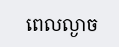ពេលល្ងាច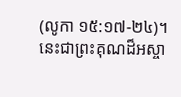(លូកា ១៥:១៧-២៤)។
នេះជាព្រះគុណដ៏អស្ចា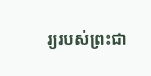រ្យរបស់ព្រះជា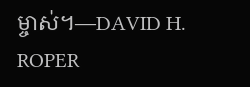ម្ចាស់។—DAVID H. ROPER